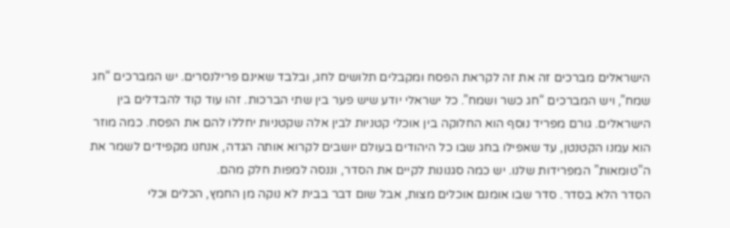הישראלים מברכים זה את זה לקראת הפסח ומקבלים תלושים לחג, ובלבד שאינם פרילנסרים. יש המברכים “חג שמח”, ויש המברכים “חג כשר ושמח”. כל ישראלי יודע שיש פער בין שתי הברכות. זהו עוד קוד להבדלים בין הישראלים. גורם מפריד נוסף הוא החלוקה בין אוכלי קטניות לבין אלה שקטניות יחללו להם את הפסח. כמה מוזר הוא עמנו הקטנטן, עד שאפילו בחג שבו כל היהודים בעולם יושבים לקרוא אותה הגדה, אנחנו מקפידים לשמר את ה”טומאות” המפרידות שלנו. יש כמה סגנונות לקיים את הסדר, וננסה למפות חלק מהם.
הסדר הלא בסדר. סדר שבו אומנם אוכלים מצות, אבל שום דבר בבית לא נוקה מן החמץ, הכלים וכלי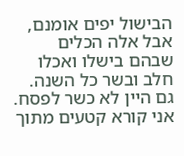הבישול יפים אומנם, אבל אלה הכלים שבהם בישלו ואכלו חלב ובשר כל השנה. גם היין לא כשר לפסח.
אני קורא קטעים מתוך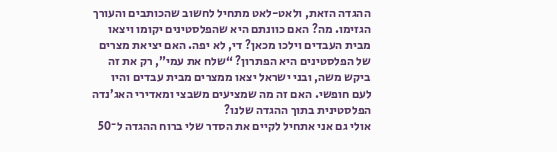ההגדה הזאת, ולאט-לאט מתחיל לחשוב שהכותבים והעורך הגזימו. מה? האם כוונתם היא שהפלסטינים יקומו ויצאו מבית העבדים וילכו מכאן? די, לא יפה. האם יציאת מצרים של הפלסטינים היא הפתרון? “שלח את עמי”, רק את זה ביקש משה, ובני ישראל יצאו ממצרים מבית עבדים והיו לעם חופשי. האם זה מה שמציעים משבצי ומאדירי האג’נדה הפלסטינית בתוך ההגדה שלנו?
אולי גם אני אתחיל לקיים את הסדר שלי ברוח ההגדה ל־50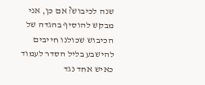שנה לכיבוש? אם כן, אני מבקש להוסיף בהגדה של הכיבוש שכולנו חייבים להישבע בליל הסדר לעמוד כאיש אחד נגד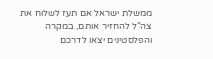ממשלת ישראל אם תעז לשלוח את צה”ל להחזיר אותם, במקרה והפלסטינים יצאו לדרכם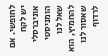לחופשי. אם יש לקח אוניברסלי הומניסטי שאל לנו להחמיץ, הוא שאסור לנו לרדוף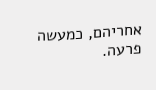אחריהם, כמעשה פרעה.